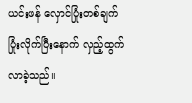ယင်းဖန် လှောင်ပြုံးတစ်ချက် ပြုံးလိုက်ပြီးနောက် လှည့်ထွက်လာခဲ့သည်။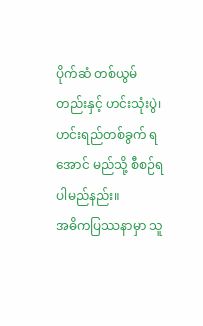ပိုက်ဆံ တစ်ယွမ်တည်းနှင့် ဟင်းသုံးပွဲ၊ ဟင်းရည်တစ်ခွက် ရအောင် မည်သို့ စီစဉ်ရပါမည်နည်း။
အဓိကပြဿနာမှာ သူ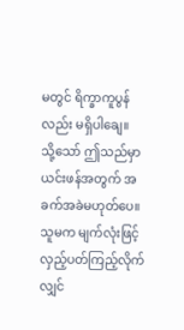မတွင် ရိက္ခာကူပွန်လည်း မရှိပါချေ။
သို့သော် ဤသည်မှာ ယင်းဖန်အတွက် အခက်အခဲမဟုတ်ပေ။ သူမက မျက်လုံးဖြင့် လှည့်ပတ်ကြည့်လိုက်လျှင်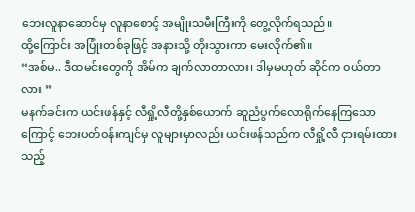ဘေးလူနာဆောင်မှ လူနာစောင့် အမျိုးသမီးကြီးကို တွေ့လိုက်ရသည်။
ထို့ကြောင်း အပြုံးတစ်ခုဖြင့် အနားသို့ တိုးသွားကာ မေးလိုက်၏။
“အစ်မ.. ဒီထမင်းတွေကို အိမ်က ချက်လာတာလား၊ ဒါမှမဟုတ် ဆိုင်က ဝယ်တာလား ”
မနက်ခင်းက ယင်းဖန်နှင့် လီရှို့လီတို့နှစ်ယောက် ဆူညံပွက်လောရိုက်နေကြသောကြောင့် ဘေးပတ်ဝန်းကျင်မှ လူများမှာလည်း ယင်းဖန်သည်က လီရှို့လီ ငှားရမ်းထားသည့်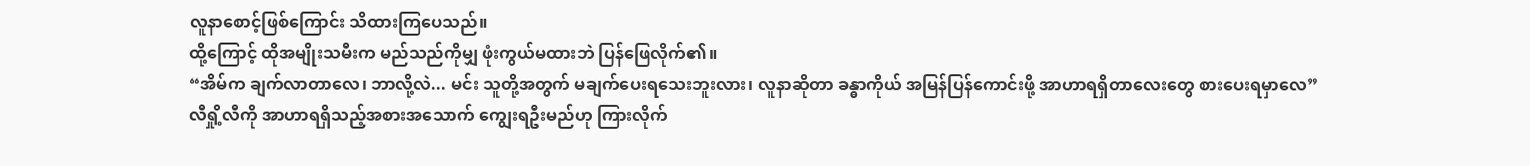လူနာစောင့်ဖြစ်ကြောင်း သိထားကြပေသည်။
ထို့ကြောင့် ထိုအမျိုးသမီးက မည်သည်ကိုမျှ ဖုံးကွယ်မထားဘဲ ပြန်ဖြေလိုက်၏။
“အိမ်က ချက်လာတာလေ၊ ဘာလို့လဲ... မင်း သူတို့အတွက် မချက်ပေးရသေးဘူးလား၊ လူနာဆိုတာ ခန္ဓာကိုယ် အမြန်ပြန်ကောင်းဖို့ အာဟာရရှိတာလေးတွေ စားပေးရမှာလေ”
လီရှို့လီကို အာဟာရရှိသည့်အစားအသောက် ကျွေးရဦးမည်ဟု ကြားလိုက်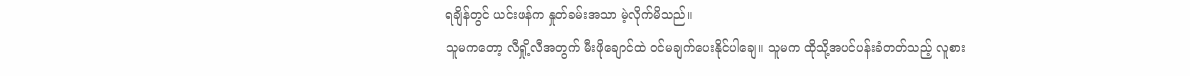ရချိန်တွင် ယင်းဖန်က နှုတ်ခမ်းအသာ မဲ့လိုက်မိသည်။
သူမကတော့ လီရှို့လီအတွက် မီးဖိုချောင်ထဲ ဝင်မချက်ပေးနိုင်ပါချေ။ သူမက ထိုသို့အပင်ပန်းခံတတ်သည့် လူစား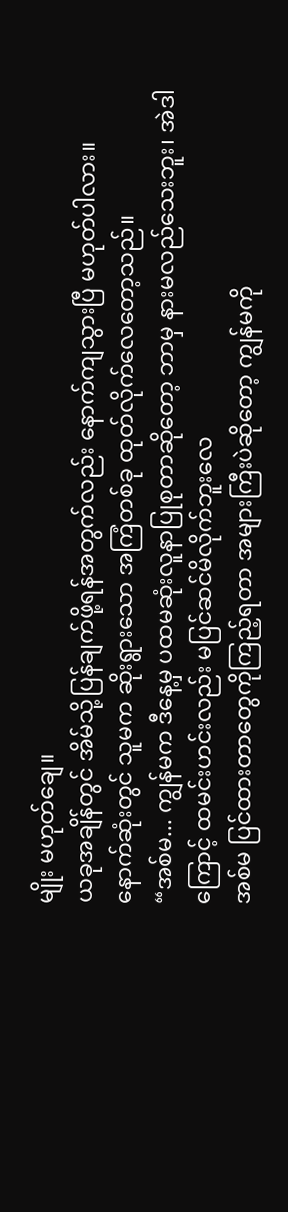မျိုး မဟုတ်ချေ။
ယခုအချိန်တွင် အိမ်သို့ပြန်ချက်ဖို့ရန်အတွက်လည်း နောက်ကျသွားပြီ မဟုတ်ပါလား။
နောက်ဆုံးတွင် သူမက ဆိုးရွားသော အကြံတစ်ခု ထုတ်လိုက်လေတော့သည်။
“အစ်မ... ကျွန်မက ဒီနေ့မှ ပထမဆုံးလူနာပြုစုတာဆိုတော့ ဘာမှ နားမလည်သေးဘူး၊ အဲဒါကြောင့် ထမင်းဟင်းလည်း မပြင်ဆင်မိလိုက်ဘူးလေ
အစ်မ ပြင်ထားတာတွေကိုကြည့်ရတာ အများကြီးပဲဆိုတော့ ကျွန်မကို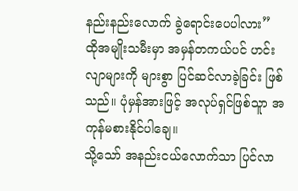နည်းနည်းလောက် ခွဲရောင်းပေပါလား”
ထိုအမျိုးသမီးမှာ အမှန်တကယ်ပင် ဟင်းလျာများကို များစွာ ပြင်ဆင်လာခဲ့ခြင်း ဖြစ်သည်။ ပုံမှန်အားဖြင့် အလုပ်ရှင်ဖြစ်သူာ အကုန်မစားနိုင်ပါချေ။
သို့သော် အနည်းငယ်လောက်သာ ပြင်လာ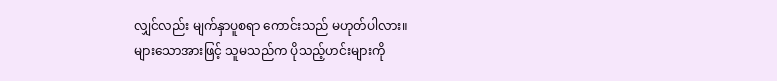လျှင်လည်း မျက်နှာပူစရာ ကောင်းသည် မဟုတ်ပါလား။
များသောအားဖြင့် သူမသည်က ပိုသည့်ဟင်းများကို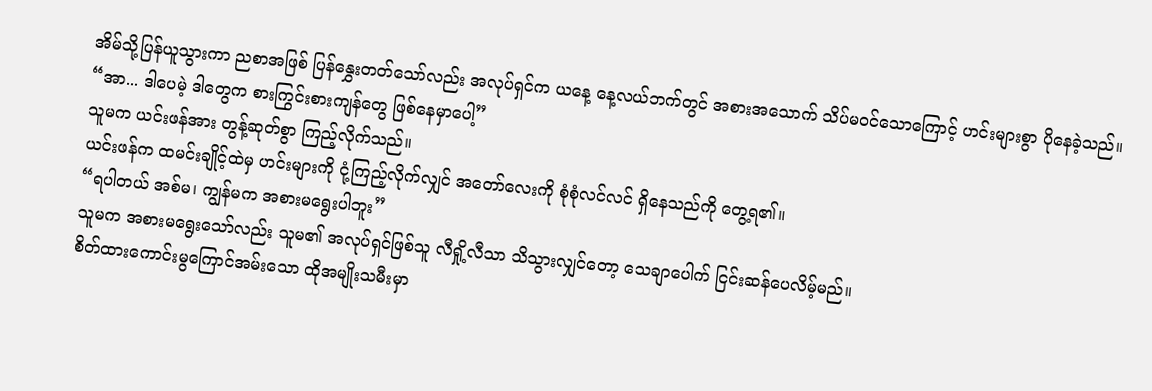အိမ်သို့ပြန်ယူသွားကာ ညစာအဖြစ် ပြန်နွှေးတတ်သော်လည်း အလုပ်ရှင်က ယနေ့ နေ့လယ်ဘက်တွင် အစားအသောက် သိပ်မဝင်သောကြောင့် ဟင်းများစွာ ပိုနေခဲ့သည်။
“အာ... ဒါပေမဲ့ ဒါတွေက စားကြွင်းစားကျန်တွေ ဖြစ်နေမှာပေါ့”
သူမက ယင်းဖန်အား တွန့်ဆုတ်စွာ ကြည့်လိုက်သည်။
ယင်းဖန်က ထမင်းချိုင့်ထဲမှ ဟင်းများကို ငုံ့ကြည့်လိုက်လျှင် အတော်လေးကို စုံစုံလင်လင် ရှိနေသည်ကို တွေ့ရ၏။
“ရပါတယ် အစ်မ၊ ကျွန်မက အစားမရွေးပါဘူး”
သူမက အစားမရွေးသော်လည်း သူမ၏ အလုပ်ရှင်ဖြစ်သူ လီရှို့လီသာ သိသွားလျှင်တော့ သေချာပေါက် ငြင်းဆန်ပေလိမ့်မည်။
စိတ်ထားကောင်းမွကြောင်အမ်းသော ထိုအမျိုးသမီးမှာ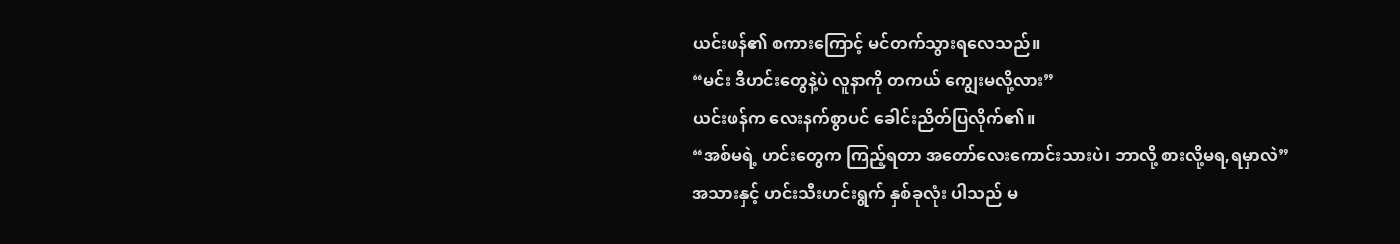ယင်းဖန်၏ စကားကြောင့် မင်တက်သွားရလေသည်။
“မင်း ဒီဟင်းတွေနဲ့ပဲ လူနာကို တကယ် ကျွေးမလို့လား”
ယင်းဖန်က လေးနက်စွာပင် ခေါင်းညိတ်ပြလိုက်၏။
“အစ်မရဲ့ ဟင်းတွေက ကြည့်ရတာ အတော်လေးကောင်းသားပဲ၊ ဘာလို့ စားလို့မရ,ရမှာလဲ”
အသားနှင့် ဟင်းသီးဟင်းရွက် နှစ်ခုလုံး ပါသည် မ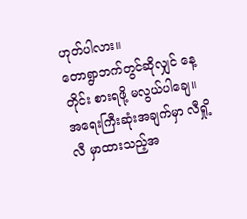ဟုတ်ပါလား။
တောရွာဘက်တွင်ဆိုလျှင် နေ့တိုင်း စားရဖို့ မလွယ်ပါချေ။ အရေးကြီးဆုံးအချက်မှာ လီရှို့လီ မှာထားသည့်အ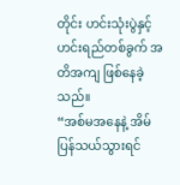တိုင်း ဟင်းသုံးပွဲနှင့် ဟင်းရည်တစ်ခွက် အတိအကျ ဖြစ်နေခဲ့သည်။
“အစ်မအနေနဲ့ အိမ်ပြန်သယ်သွားရင်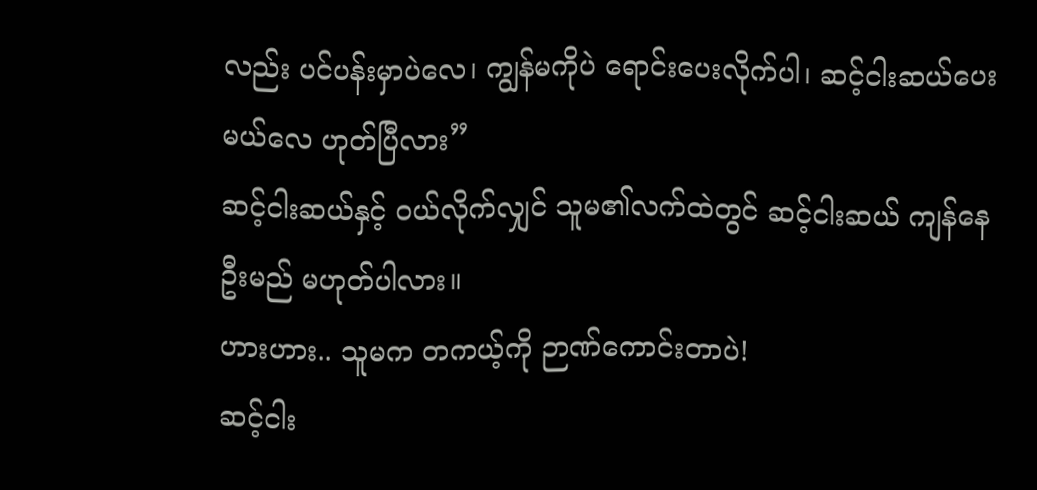လည်း ပင်ပန်းမှာပဲလေ၊ ကျွန်မကိုပဲ ရောင်းပေးလိုက်ပါ၊ ဆင့်ငါးဆယ်ပေးမယ်လေ ဟုတ်ပြီလား”
ဆင့်ငါးဆယ်နှင့် ဝယ်လိုက်လျှင် သူမ၏လက်ထဲတွင် ဆင့်ငါးဆယ် ကျန်နေဦးမည် မဟုတ်ပါလား။
ဟားဟား.. သူမက တကယ့်ကို ဉာဏ်ကောင်းတာပဲ!
ဆင့်ငါး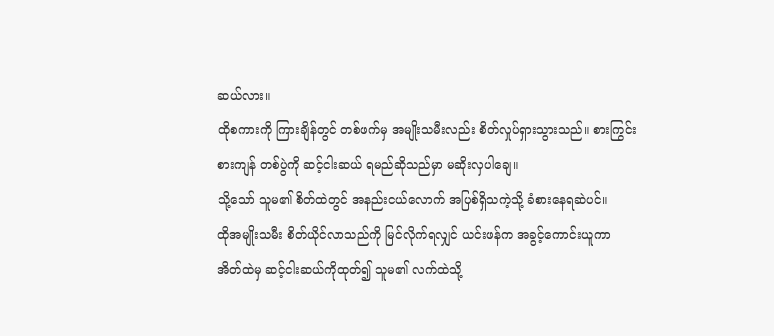ဆယ်လား။
ထိုစကားကို ကြားချိန်တွင် တစ်ဖက်မှ အမျိုးသမီးလည်း စိတ်လှုပ်ရှားသွားသည်။ စားကြွင်းစားကျန် တစ်ပွဲကို ဆင့်ငါးဆယ် ရမည်ဆိုသည်မှာ မဆိုးလှပါချေ။
သို့သော် သူမ၏ စိတ်ထဲတွင် အနည်းငယ်လောက် အပြစ်ရှိသကဲ့သို့ ခံစားနေရဆဲပင်။
ထိုအမျိုးသမီး စိတ်ယိုင်လာသည်ကို မြင်လိုက်ရလျှင် ယင်းဖန်က အခွင့်ကောင်းယူကာ အိတ်ထဲမှ ဆင့်ငါးဆယ်ကိုထုတ်၍ သူမ၏ လက်ထဲသို့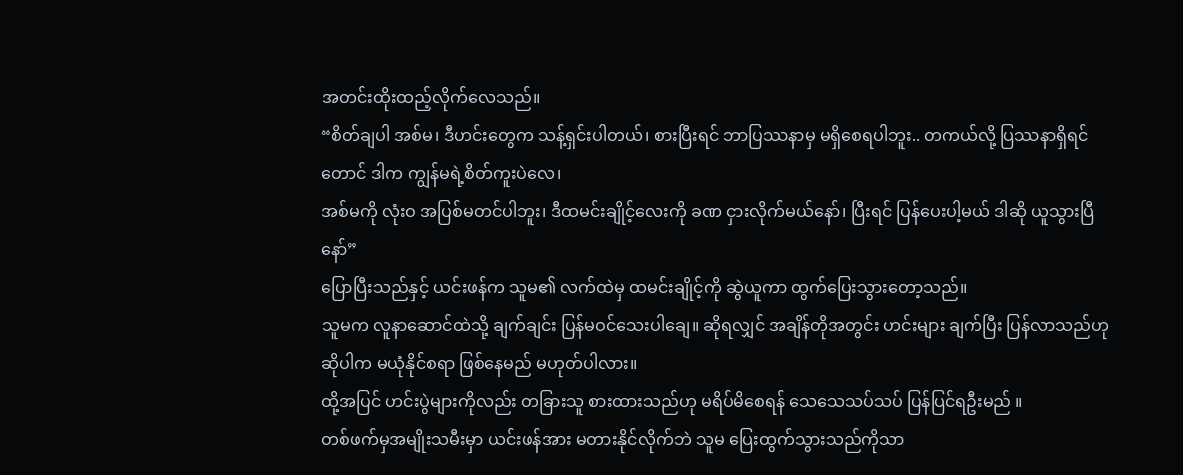အတင်းထိုးထည့်လိုက်လေသည်။
“စိတ်ချပါ အစ်မ၊ ဒီဟင်းတွေက သန့်ရှင်းပါတယ်၊ စားပြီးရင် ဘာပြဿနာမှ မရှိစေရပါဘူး.. တကယ်လို့ ပြဿနာရှိရင်တောင် ဒါက ကျွန်မရဲ့စိတ်ကူးပဲလေ၊
အစ်မကို လုံးဝ အပြစ်မတင်ပါဘူး၊ ဒီထမင်းချိုင့်လေးကို ခဏ ငှားလိုက်မယ်နော်၊ ပြီးရင် ပြန်ပေးပါ့မယ် ဒါဆို ယူသွားပြီနော်”
ပြောပြီးသည်နှင့် ယင်းဖန်က သူမ၏ လက်ထဲမှ ထမင်းချိုင့်ကို ဆွဲယူကာ ထွက်ပြေးသွားတော့သည်။
သူမက လူနာဆောင်ထဲသို့ ချက်ချင်း ပြန်မဝင်သေးပါချေ။ ဆိုရလျှင် အချိန်တိုအတွင်း ဟင်းများ ချက်ပြီး ပြန်လာသည်ဟု ဆိုပါက မယုံနိုင်စရာ ဖြစ်နေမည် မဟုတ်ပါလား။
ထို့အပြင် ဟင်းပွဲများကိုလည်း တခြားသူ စားထားသည်ဟု မရိပ်မိစေရန် သေသေသပ်သပ် ပြန်ပြင်ရဦးမည် ။
တစ်ဖက်မှအမျိုးသမီးမှာ ယင်းဖန်အား မတားနိုင်လိုက်ဘဲ သူမ ပြေးထွက်သွားသည်ကိုသာ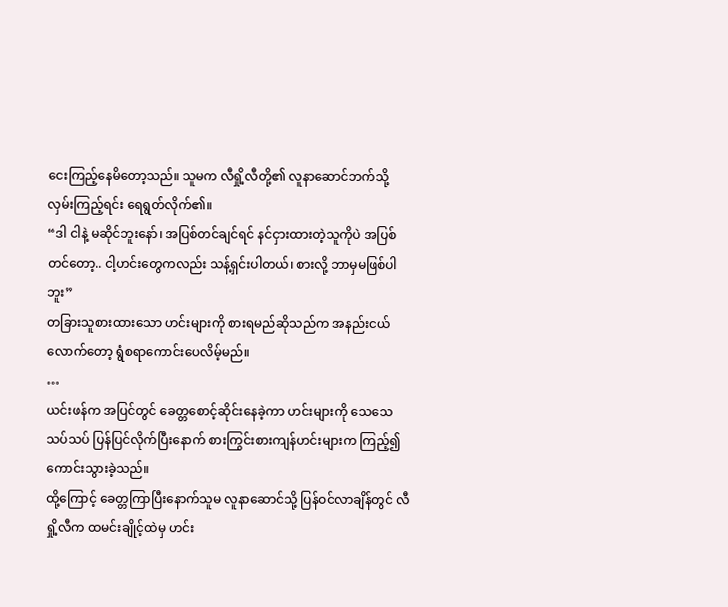ငေးကြည့်နေမိတော့သည်။ သူမက လီရှို့လီတို့၏ လူနာဆောင်ဘက်သို့ လှမ်းကြည့်ရင်း ရေရွတ်လိုက်၏။
“ဒါ ငါနဲ့ မဆိုင်ဘူးနော်၊ အပြစ်တင်ချင်ရင် နင်ငှားထားတဲ့သူကိုပဲ အပြစ်တင်တော့.. ငါ့ဟင်းတွေကလည်း သန့်ရှင်းပါတယ်၊ စားလို့ ဘာမှမဖြစ်ပါဘူး”
တခြားသူစားထားသော ဟင်းများကို စားရမည်ဆိုသည်က အနည်းငယ်လောက်တော့ ရွံစရာကောင်းပေလိမ့်မည်။
…
ယင်းဖန်က အပြင်တွင် ခေတ္တစောင့်ဆိုင်းနေခဲ့ကာ ဟင်းများကို သေသေသပ်သပ် ပြန်ပြင်လိုက်ပြီးနောက် စားကြွင်းစားကျန်ဟင်းများက ကြည့်၍ကောင်းသွားခဲ့သည်။
ထို့ကြောင့် ခေတ္တကြာပြီးနောက်သူမ လူနာဆောင်သို့ ပြန်ဝင်လာချိန်တွင် လီရှို့လီက ထမင်းချိုင့်ထဲမှ ဟင်း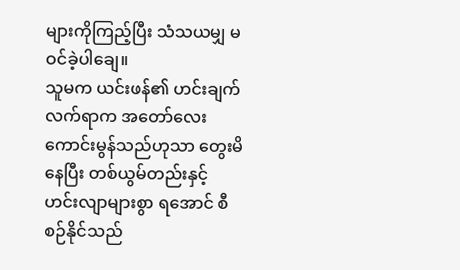များကိုကြည့်ပြီး သံသယမျှ မဝင်ခဲ့ပါချေ။
သူမက ယင်းဖန်၏ ဟင်းချက်လက်ရာက အတော်လေး ကောင်းမွန်သည်ဟုသာ တွေးမိနေပြီး တစ်ယွမ်တည်းနှင့် ဟင်းလျာများစွာ ရအောင် စီစဉ်နိုင်သည်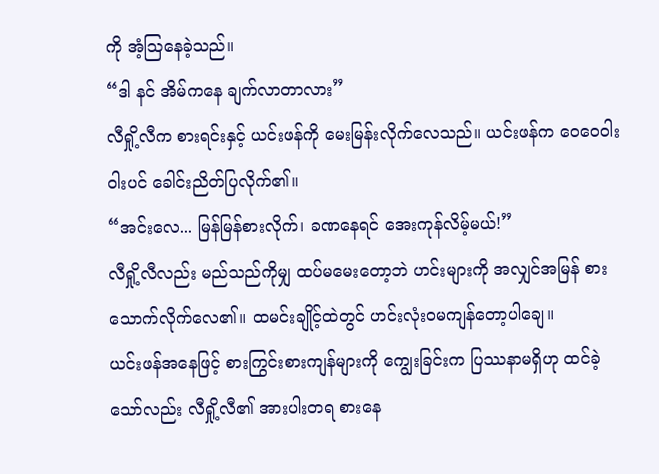ကို အံ့ဩနေခဲ့သည်။
“ဒါ နင် အိမ်ကနေ ချက်လာတာလား”
လီရှို့လီက စားရင်းနှင့် ယင်းဖန်ကို မေးမြန်းလိုက်လေသည်။ ယင်းဖန်က ဝေဝေဝါးဝါးပင် ခေါင်းညိတ်ပြလိုက်၏။
“အင်းလေ... မြန်မြန်စားလိုက်၊ ခဏနေရင် အေးကုန်လိမ့်မယ်!”
လီရှို့လီလည်း မည်သည်ကိုမျှ ထပ်မမေးတော့ဘဲ ဟင်းများကို အလျှင်အမြန် စားသောက်လိုက်လေ၏။ ထမင်းချိုင့်ထဲတွင် ဟင်းလုံးဝမကျန်တော့ပါချေ။
ယင်းဖန်အနေဖြင့် စားကြွင်းစားကျန်များကို ကျွေးခြင်းက ပြဿနာမရှိဟု ထင်ခဲ့သော်လည်း လီရှို့လီ၏ အားပါးတရ စားနေ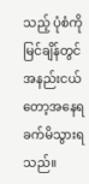သည့် ပုံစံကို မြင်ချိန်တွင် အနည်းငယ်တော့အနေရခက်မိသွားရသည်။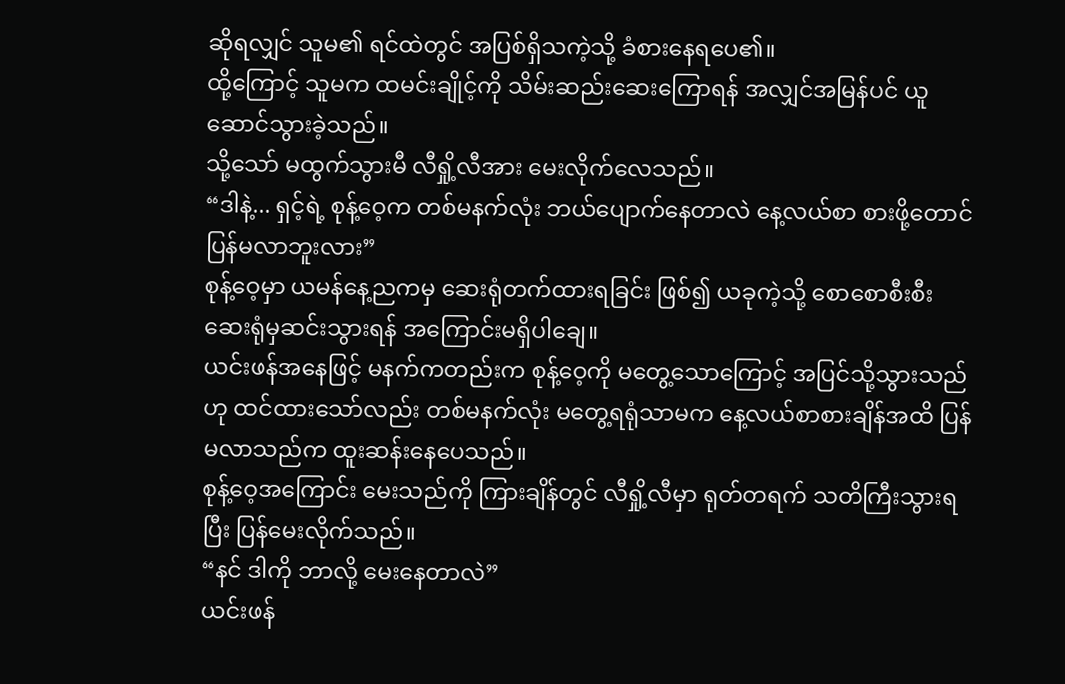ဆိုရလျှင် သူမ၏ ရင်ထဲတွင် အပြစ်ရှိသကဲ့သို့ ခံစားနေရပေ၏။
ထို့ကြောင့် သူမက ထမင်းချိုင့်ကို သိမ်းဆည်းဆေးကြောရန် အလျှင်အမြန်ပင် ယူဆောင်သွားခဲ့သည်။
သို့သော် မထွက်သွားမီ လီရှို့လီအား မေးလိုက်လေသည်။
“ဒါနဲ့... ရှင့်ရဲ့ စုန့်ဝေ့က တစ်မနက်လုံး ဘယ်ပျောက်နေတာလဲ နေ့လယ်စာ စားဖို့တောင် ပြန်မလာဘူးလား”
စုန့်ဝေ့မှာ ယမန်နေ့ညကမှ ဆေးရုံတက်ထားရခြင်း ဖြစ်၍ ယခုကဲ့သို့ စောစောစီးစီး ဆေးရုံမှဆင်းသွားရန် အကြောင်းမရှိပါချေ။
ယင်းဖန်အနေဖြင့် မနက်ကတည်းက စုန့်ဝေ့ကို မတွေ့သောကြောင့် အပြင်သို့သွားသည်ဟု ထင်ထားသော်လည်း တစ်မနက်လုံး မတွေ့ရရုံသာမက နေ့လယ်စာစားချိန်အထိ ပြန်မလာသည်က ထူးဆန်းနေပေသည်။
စုန့်ဝေ့အကြောင်း မေးသည်ကို ကြားချိန်တွင် လီရှို့လီမှာ ရုတ်တရက် သတိကြီးသွားရပြီး ပြန်မေးလိုက်သည်။
“နင် ဒါကို ဘာလို့ မေးနေတာလဲ”
ယင်းဖန်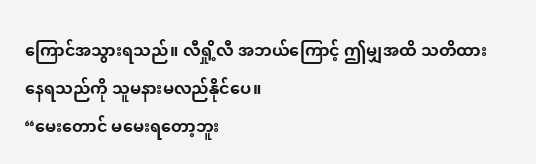ကြောင်အသွားရသည်။ လီရှို့လီ အဘယ်ကြောင့် ဤမျှအထိ သတိထားနေရသည်ကို သူမနားမလည်နိုင်ပေ။
“မေးတောင် မမေးရတော့ဘူး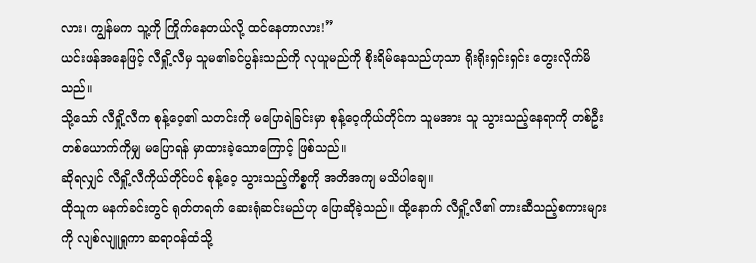လား၊ ကျွန်မက သူ့ကို ကြိုက်နေတယ်လို့ ထင်နေတာလား!”
ယင်းဖန်အနေဖြင့် လီရှို့လီမှ သူမ၏ခင်ပွန်းသည်ကို လုယူမည်ကို စိုးရိမ်နေသည်ဟုသာ ရိုးရိုးရှင်းရှင်း တွေးလိုက်မိသည်။
သို့သော် လီရှို့လီက စုန့်ဝေ့၏ သတင်းကို မပြောရဲခြင်းမှာ စုန့်ဝေ့ကိုယ်တိုင်က သူမအား သူ သွားသည့်နေရာကို တစ်ဦးတစ်ယောက်ကိုမျှ မပြောရန် မှာထားခဲ့သောကြောင့် ဖြစ်သည်။
ဆိုရလျှင် လီရှို့လီကိုယ်တိုင်ပင် စုန့်ဝေ့ သွားသည့်ကိစ္စကို အတိအကျ မသိပါချေ။
ထိုသူက မနက်ခင်းတွင် ရုတ်တရက် ဆေးရုံဆင်းမည်ဟု ပြောဆိုခဲ့သည်။ ထို့နောက် လီရှို့လီ၏ တားဆီသည့်စကားများကို လျစ်လျူရှုကာ ဆရာဝန်ထံသို့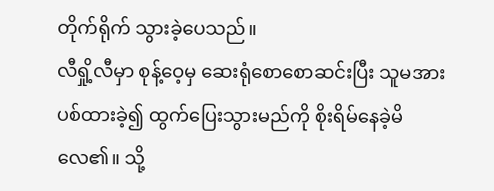တိုက်ရိုက် သွားခဲ့ပေသည်။
လီရှို့လီမှာ စုန့်ဝေ့မှ ဆေးရုံစောစောဆင်းပြီး သူမအား ပစ်ထားခဲ့၍ ထွက်ပြေးသွားမည်ကို စိုးရိမ်နေခဲ့မိလေ၏။ သို့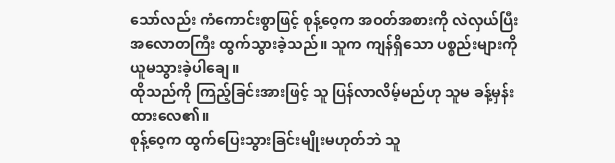သော်လည်း ကံကောင်းစွာဖြင့် စုန့်ဝေ့က အဝတ်အစားကို လဲလှယ်ပြီး အလောတကြီး ထွက်သွားခဲ့သည်။ သူက ကျန်ရှိသော ပစ္စည်းများကို ယူမသွားခဲ့ပါချေ။
ထိုသည်ကို ကြည့်ခြင်းအားဖြင့် သူ ပြန်လာလိမ့်မည်ဟု သူမ ခန့်မှန်းထားလေ၏။
စုန့်ဝေ့က ထွက်ပြေးသွားခြင်းမျိုးမဟုတ်ဘဲ သူ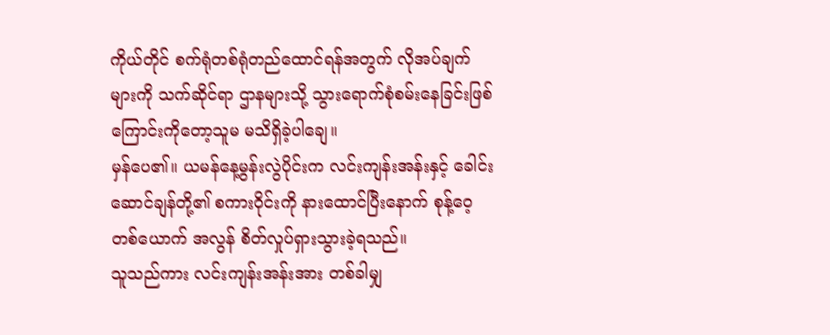ကိုယ်တိုင် စက်ရုံတစ်ရုံတည်ထောင်ရန်အတွက် လိုအပ်ချက်များကို သက်ဆိုင်ရာ ဌာနများသို့ သွားရောက်စုံစမ်းနေခြင်းဖြစ်ကြောင်းကိုတော့သူမ မသိရှိခဲ့ပါချေ။
မှန်ပေ၏။ ယမန်နေ့မွန်းလွဲပိုင်းက လင်းကျန်းအန်းနှင့် ခေါင်းဆောင်ချန်တို့၏ စကားဝိုင်းကို နားထောင်ပြီးနောက် စုန့်ဝေ့တစ်ယောက် အလွန် စိတ်လှုပ်ရှားသွားခဲ့ရသည်။
သူသည်ကား လင်းကျန်းအန်းအား တစ်ခါမျှ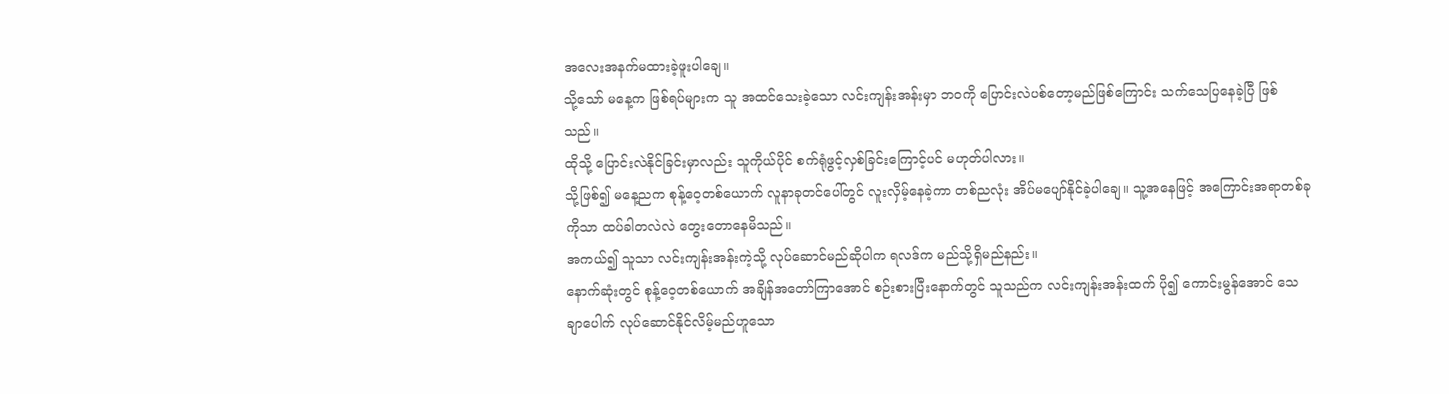အလေးအနက်မထားခဲ့ဖူးပါချေ။
သို့သော် မနေ့က ဖြစ်ရပ်များက သူ အထင်သေးခဲ့သော လင်းကျန်းအန်းမှာ ဘဝကို ပြောင်းလဲပစ်တော့မည်ဖြစ်ကြောင်း သက်သေပြနေခဲ့ပြီ ဖြစ်သည်။
ထိုသို့ ပြောင်းလဲနိုင်ခြင်းမှာလည်း သူကိုယ်ပိုင် စက်ရုံဖွင့်လှစ်ခြင်းကြောင့်ပင် မဟုတ်ပါလား။
သို့ဖြစ်၍ မနေ့ညက စုန့်ဝေ့တစ်ယောက် လူနာခုတင်ပေါ်တွင် လူးလှိမ့်နေခဲ့ကာ တစ်ညလုံး အိပ်မပျော်နိုင်ခဲ့ပါချေ။ သူ့အနေဖြင့် အကြောင်းအရာတစ်ခုကိုသာ ထပ်ခါတလဲလဲ တွေးတောနေမိသည်။
အကယ်၍ သူသာ လင်းကျန်းအန်းကဲ့သို့ လုပ်ဆောင်မည်ဆိုပါက ရလဒ်က မည်သို့ရှိမည်နည်း။
နောက်ဆုံးတွင် စုန့်ဝေ့တစ်ယောက် အချိန်အတော်ကြာအောင် စဉ်းစားပြီးနောက်တွင် သူသည်က လင်းကျန်းအန်းထက် ပို၍ ကောင်းမွန်အောင် သေချာပေါက် လုပ်ဆောင်နိုင်လိမ့်မည်ဟူသော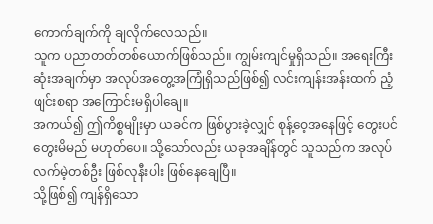ကောက်ချက်ကို ချလိုက်လေသည်။
သူက ပညာတတ်တစ်ယောက်ဖြစ်သည်။ ကျွမ်းကျင်မှုရှိသည်။ အရေးကြီးဆုံးအချက်မှာ အလုပ်အတွေ့အကြုံရှိသည်ဖြစ်၍ လင်းကျန်းအန်းထက် ညံ့ဖျင်းစရာ အကြောင်းမရှိပါချေ။
အကယ်၍ ဤကိစ္စမျိုးမှာ ယခင်က ဖြစ်ပွားခဲ့လျှင် စုန့်ဝေ့အနေဖြင့် တွေးပင်တွေးမိမည် မဟုတ်ပေ။ သို့သော်လည်း ယခုအချိန်တွင် သူသည်က အလုပ်လက်မဲ့တစ်ဦး ဖြစ်လုနီးပါး ဖြစ်နေချေပြီ။
သို့ဖြစ်၍ ကျန်ရှိသော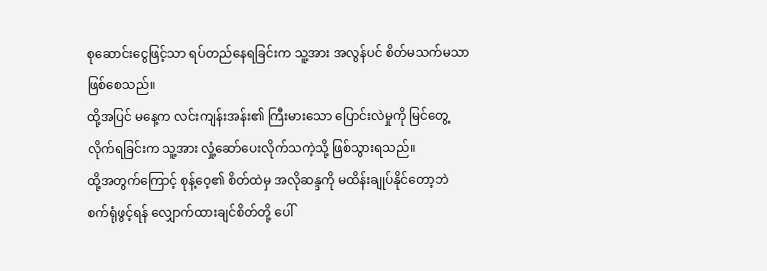စုဆောင်းငွေဖြင့်သာ ရပ်တည်နေရခြင်းက သူ့အား အလွန်ပင် စိတ်မသက်မသာ ဖြစ်စေသည်။
ထို့အပြင် မနေ့က လင်းကျန်းအန်း၏ ကြီးမားသော ပြောင်းလဲမှုကို မြင်တွေ့လိုက်ရခြင်းက သူ့အား လှုံ့ဆော်ပေးလိုက်သကဲ့သို့ ဖြစ်သွားရသည်။
ထို့အတွက်ကြောင့် စုန့်ဝေ့၏ စိတ်ထဲမှ အလိုဆန္ဒကို မထိန်းချုပ်နိုင်တော့ဘဲ စက်ရုံဖွင့်ရန် လျှောက်ထားချင်စိတ်တို့ ပေါ်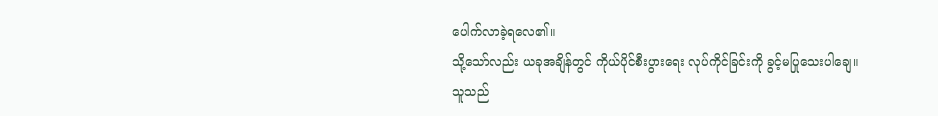ပေါက်လာခဲ့ရလေ၏။
သို့သော်လည်း ယခုအချိန်တွင် ကိုယ်ပိုင်စီးပွားရေး လုပ်ကိုင်ခြင်းကို ခွင့်မပြုသေးပါချေ။
သူသည်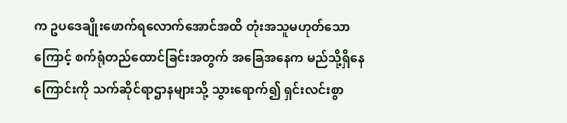က ဥပဒေချိုးဖောက်ရလောက်အောင်အထိ တုံးအသူမဟုတ်သောကြောင့် စက်ရုံတည်ထောင်ခြင်းအတွက် အခြေအနေက မည်သို့ရှိနေကြောင်းကို သက်ဆိုင်ရာဌာနများသို့ သွားရောက်၍ ရှင်းလင်းစွာ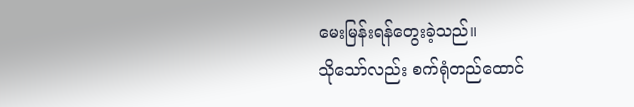မေးမြန်းရန်တွေးခဲ့သည်။
သိုသော်လည်း စက်ရုံတည်ထောင်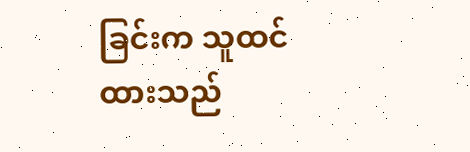ခြင်းက သူထင်ထားသည်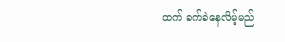ထက် ခက်ခဲနေလိမ့်မည်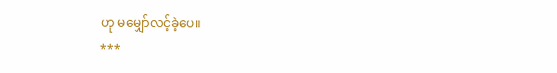ဟု မမျှော်လင့်ခဲ့ပေ။
***